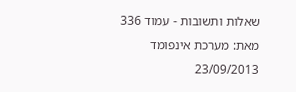שאלות ותשובות - עמוד 336
מאת: מערכת אינפומד
23/09/2013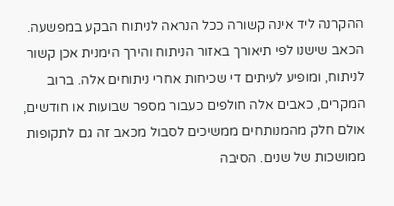ההקרנה ליד אינה קשורה ככל הנראה לניתוח הבקע במפשעה. הכאב שישנו לפי תיאורך באזור הניתוח והירך הימנית אכן קשור לניתוח, ומופיע לעיתים די שכיחות אחרי ניתוחים אלה. ברוב המקרים, כאבים אלה חולפים כעבור מספר שבועות או חודשים, אולם חלק מהמנותחים ממשיכים לסבול מכאב זה גם לתקופות ממושכות של שנים. הסיבה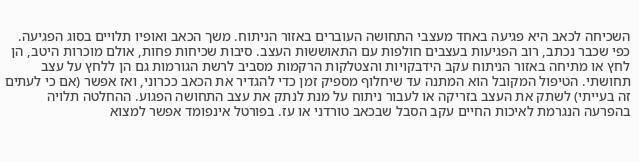השכיחה לכאב היא פגיעה באחד מעצבי התחושה העוברים באזור הניתוח. משך הכאב ואופיו תלויים בסוג הפגיעה. כפי שכבר נכתב, רוב הפגיעות בעצבים חולפות עם התאוששות העצב. סיבות שכיחות פחות, אולם מוכרות היטב, הן לחץ או מתיחה באזור הניתוח עקב הידבקויות והצטלקות הרקמות מסביב לרשת הגורמות גם הן ללחץ על עצב תחושתי. הטיפול המקובל הוא המתנה עד שיחלוף מספיק זמן כדי להגדיר את הכאב ככרוני, ואז אפשר (אם כי לעתים זה בעייתי) לשתק את העצב בזריקה או לעבור ניתוח על מנת לנתק את עצב התחושה הפגוע. ההחלטה תלויה בהפרעה הנגרמת לאיכות החיים עקב הסבל שבכאב טורדני או עז. בפורטל אינפומד אפשר למצוא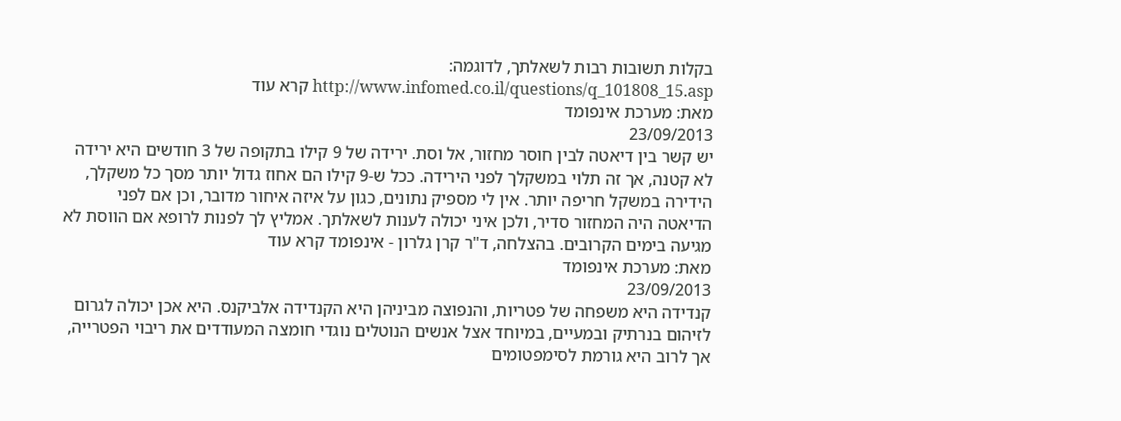בקלות תשובות רבות לשאלתך, לדוגמה: http://www.infomed.co.il/questions/q_101808_15.asp קרא עוד
מאת: מערכת אינפומד
23/09/2013
יש קשר בין דיאטה לבין חוסר מחזור, אל וסת. ירידה של 9 קילו בתקופה של 3 חודשים היא ירידה לא קטנה, אך זה תלוי במשקלך לפני הירידה. ככל ש-9 קילו הם אחוז גדול יותר מסך כל משקלך, הידירה במשקל חריפה יותר. אין לי מספיק נתונים, כגון על איזה איחור מדובר, וכן אם לפני הדיאטה היה המחזור סדיר, ולכן איני יכולה לענות לשאלתך. אמליץ לך לפנות לרופא אם הווסת לא מגיעה בימים הקרובים. בהצלחה, ד"ר קרן גלרון - אינפומד קרא עוד
מאת: מערכת אינפומד
23/09/2013
קנדידה היא משפחה של פטריות, והנפוצה מביניהן היא הקנדידה אלביקנס. היא אכן יכולה לגרום לזיהום בנרתיק ובמעיים, במיוחד אצל אנשים הנוטלים נוגדי חומצה המעודדים את ריבוי הפטרייה, אך לרוב היא גורמת לסימפטומים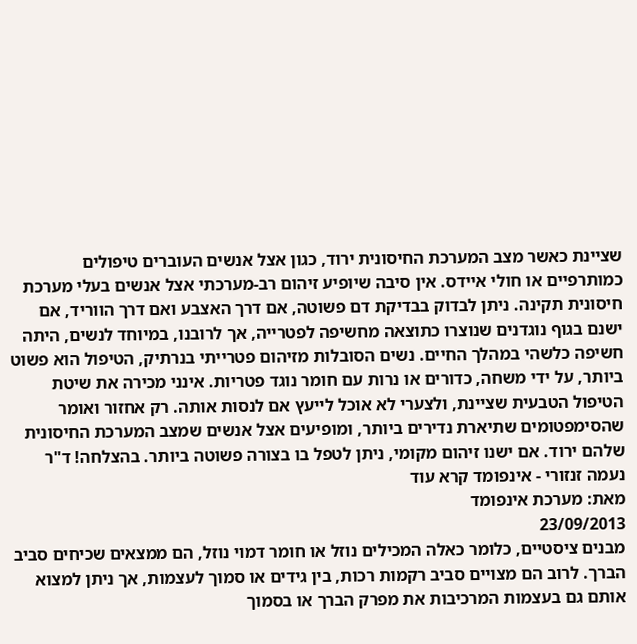שציינת כאשר מצב המערכת החיסונית ירוד, כגון אצל אנשים העוברים טיפולים כמותרפיים או חולי איידס. אין סיבה שיופיע זיהום רב-מערכתי אצל אנשים בעלי מערכת חיסונית תקינה. ניתן לבדוק בבדיקת דם פשוטה, אם דרך האצבע ואם דרך הווריד, אם ישנם בגוף נוגדנים שנוצרו כתוצאה מחשיפה לפטרייה, אך לרובנו, במיוחד לנשים, היתה חשיפה כלשהי במהלך החיים. נשים הסובלות מזיהום פטרייתי בנרתיק, הטיפול הוא פשוט ביותר, על ידי משחה, כדורים או נרות עם חומר נוגד פטריות. אינני מכירה את שיטת הטיפול הטבעית שציינת, ולצערי לא אוכל לייעץ אם לנסות אותה. רק אחזור ואומר שהסימפטומים שתיארת נדירים ביותר, ומופיעים אצל אנשים שמצב המערכת החיסונית שלהם ירוד. אם ישנו זיהום מקומי, ניתן לטפל בו בצורה פשוטה ביותר. בהצלחה! ד"ר נעמה זנזורי - אינפומד קרא עוד
מאת: מערכת אינפומד
23/09/2013
מבנים ציסטיים, כלומר כאלה המכילים נוזל או חומר דמוי נוזל, הם ממצאים שכיחים סביב הברך. לרוב הם מצויים סביב רקמות רכות, בין גידים או סמוך לעצמות, אך ניתן למצוא אותם גם בעצמות המרכיבות את מפרק הברך או בסמוך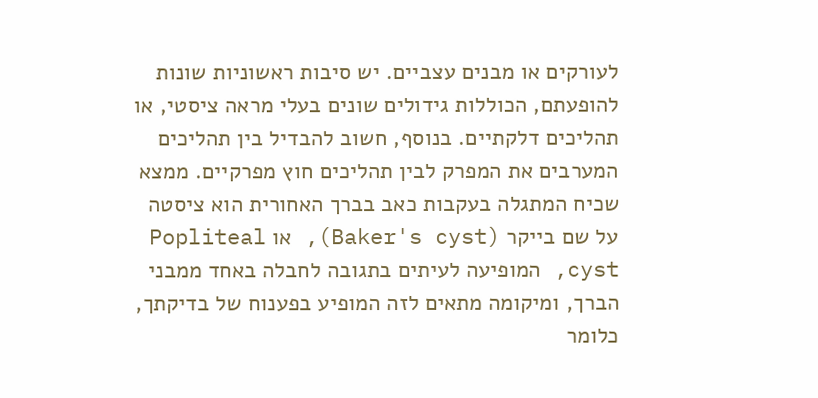לעורקים או מבנים עצביים. יש סיבות ראשוניות שונות להופעתם, הכוללות גידולים שונים בעלי מראה ציסטי, או תהליכים דלקתיים. בנוסף, חשוב להבדיל בין תהליכים המערבים את המפרק לבין תהליכים חוץ מפרקיים. ממצא שכיח המתגלה בעקבות כאב בברך האחורית הוא ציסטה על שם בייקר (Baker's cyst), או Popliteal cyst, המופיעה לעיתים בתגובה לחבלה באחד ממבני הברך, ומיקומה מתאים לזה המופיע בפענוח של בדיקתך, כלומר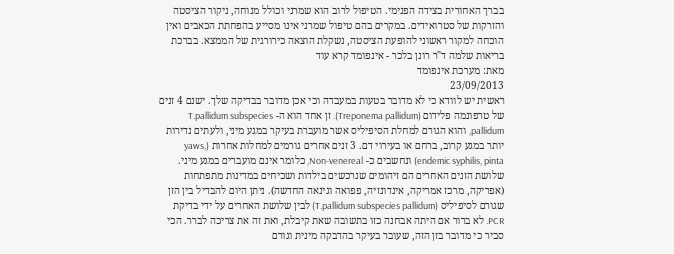בברך האחורית בצידה הפנימי. הטיפול לרוב הוא שמרני וכולל מנוחה, ניקור הציסטה והזרקות של סטרואידים. במקרים בהם טיפול שמרני אינו מסייע בהפחתת הכאבים ואין הוכחה למקור ראשוני להופעת הציסטה, נשקלת הוצאה כירורגית של הממצא. בברכת בריאות שלמה ד"ר רונן בלכר - אינפומד קרא עוד
מאת: מערכת אינפומד
23/09/2013
ראשית יש לוודא כי לא מדובר בטעות במעבדה וכי אכן מדובר בבדיקה שלך. ישנם 4 זנים של טרפונמה פלידום (Treponema pallidum). זן אחד הוא ה- T.pallidum subspecies pallidum, והוא הגורם למחלת הסיפיליס אשר מועברת בעיקר במגע מיני, ולעתים נדירות יותר במגע קרוב, ברחם או בעירוי דם. 3 זנים אחרים גורמים למחלות אחרות (yaws, endemic syphilis, pinta) ונחשבים כ- Non-venereal, כלומר אינם מועברים במגע מיני. שלושת הזנים האחרים הם זיהומים שנרכשים בילדות ושכיחים במדינות מתפתחות (אפריקה, מרכז אמריקה, אינדונזיה, פפואה וגינאה החדשה). ניתן היום להבדיל בין הזן שגורם לסיפיליס (T.pallidum subspecies pallidum) לבין שלושת האחרים על ידי בדיקת PCR. לא ברור אם היתה אבחנה כזו בתשובה שאת קיבלת, ואת זה את צריכה לברר. הכי סביר כי מדובר בזן הזה, שעובר בעיקר בהדבקה מינית וגורם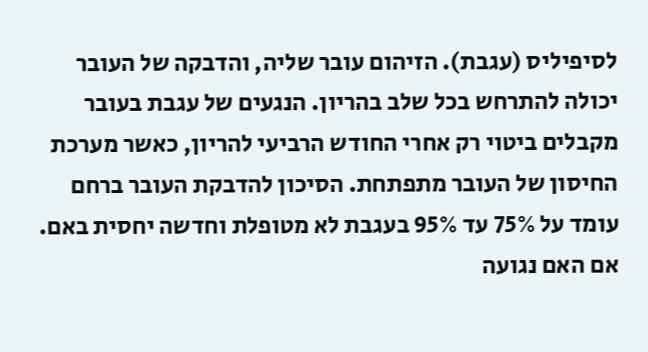לסיפיליס (עגבת). הזיהום עובר שליה, והדבקה של העובר יכולה להתרחש בכל שלב בהריון. הנגעים של עגבת בעובר מקבלים ביטוי רק אחרי החודש הרביעי להריון, כאשר מערכת החיסון של העובר מתפתחת. הסיכון להדבקת העובר ברחם עומד על 75% עד 95% בעגבת לא מטופלת וחדשה יחסית באם. אם האם נגועה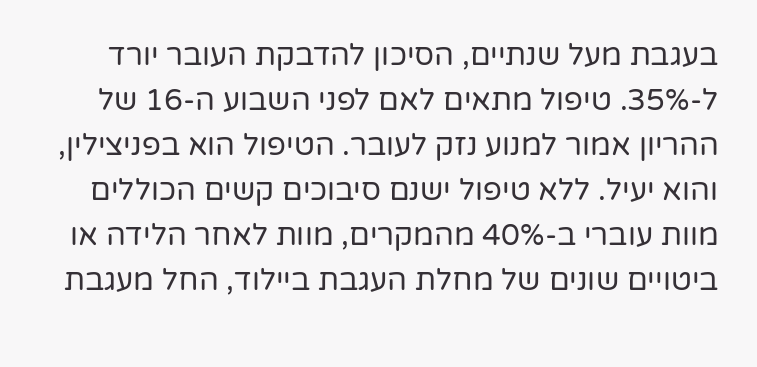בעגבת מעל שנתיים, הסיכון להדבקת העובר יורד ל-35%. טיפול מתאים לאם לפני השבוע ה-16 של ההריון אמור למנוע נזק לעובר. הטיפול הוא בפניצילין, והוא יעיל. ללא טיפול ישנם סיבוכים קשים הכוללים מוות עוברי ב-40% מהמקרים, מוות לאחר הלידה או ביטויים שונים של מחלת העגבת ביילוד, החל מעגבת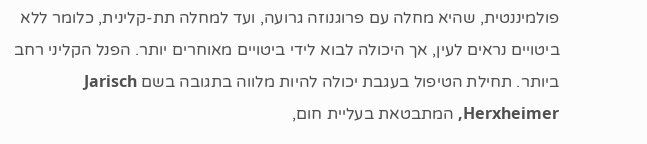פולמיננטית, שהיא מחלה עם פרוגנוזה גרועה, ועד למחלה תת-קלינית, כלומר ללא ביטויים נראים לעין, אך היכולה לבוא לידי ביטויים מאוחרים יותר. הפנל הקליני רחב ביותר. תחילת הטיפול בעגבת יכולה להיות מלווה בתגובה בשם Jarisch Herxheimer, המתבטאת בעליית חום,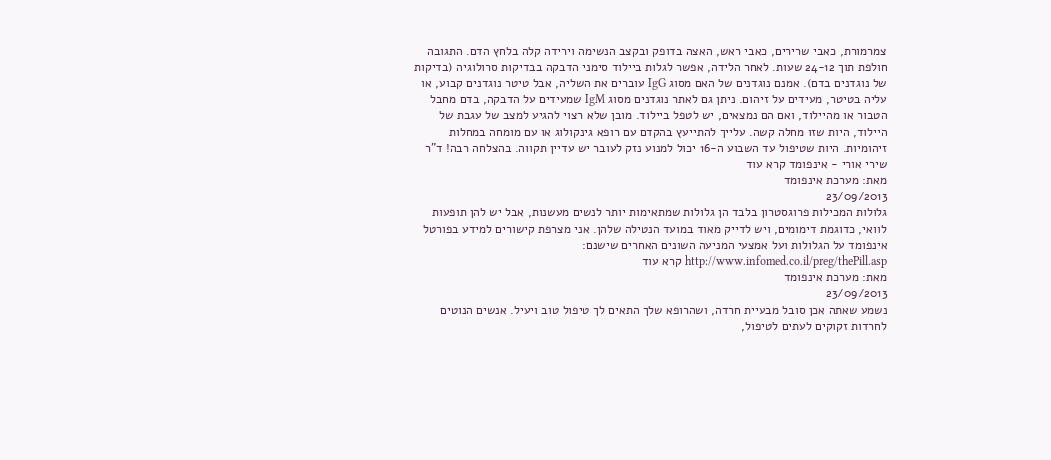צמרמורת, כאבי שרירים, כאבי ראש, האצה בדופק ובקצב הנשימה וירידה קלה בלחץ הדם. התגובה חולפת תוך 24-12 שעות. לאחר הלידה, אפשר לגלות ביילוד סימני הדבקה בבדיקות סרולוגיה (בדיקות של נוגדנים בדם). אמנם נוגדנים של האם מסוג IgG עוברים את השליה, אבל טיטר נוגדנים קבוע, או עליה בטיטר, מעידים על זיהום. ניתן גם לאתר נוגדנים מסוג IgM שמעידים על הדבקה, בדם מחבל הטבור או מהיילוד, ואם הם נמצאים, יש לטפל ביילוד. מובן שלא רצוי להגיע למצב של עגבת של היילוד, היות שזו מחלה קשה. עלייך להתייעץ בהקדם עם רופא גינקולוג או עם מומחה במחלות זיהומיות. היות שטיפול עד השבוע ה-16 יכול למנוע נזק לעובר יש עדיין תקווה. בהצלחה רבה! ד"ר שירי אורי - אינפומד קרא עוד
מאת: מערכת אינפומד
23/09/2013
גלולות המכילות פרוגסטרון בלבד הן גלולות שמתאימות יותר לנשים מעשנות, אבל יש להן תופעות לוואי, כדוגמת דימומים, ויש לדייק מאוד במועד הנטילה שלהן. אני מצרפת קישורים למידע בפורטל אינפומד על הגלולות ועל אמצעי המניעה השונים האחרים שישנם: http://www.infomed.co.il/preg/thePill.asp קרא עוד
מאת: מערכת אינפומד
23/09/2013
נשמע שאתה אכן סובל מבעיית חרדה, ושהרופא שלך התאים לך טיפול טוב ויעיל. אנשים הנוטים לחרדות זקוקים לעתים לטיפול,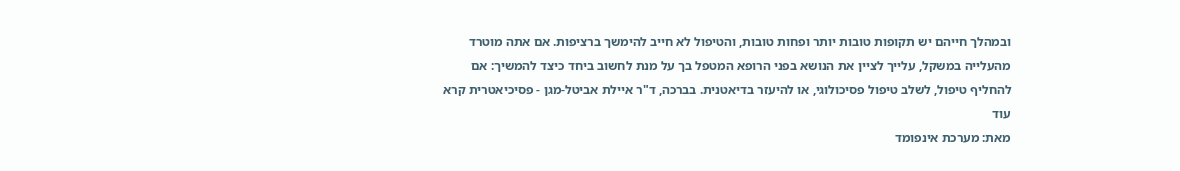ובמהלך חייהם יש תקופות טובות יותר ופחות טובות, והטיפול לא חייב להימשך ברציפות. אם אתה מוטרד מהעלייה במשקל, עלייך לציין את הנושא בפני הרופא המטפל בך על מנת לחשוב ביחד כיצד להמשיך: אם להחליף טיפול, לשלב טיפול פסיכולוגי, או להיעזר בדיאטנית. בברכה, ד"ר איילת אביטל-מגן - פסיכיאטרית קרא עוד
מאת: מערכת אינפומד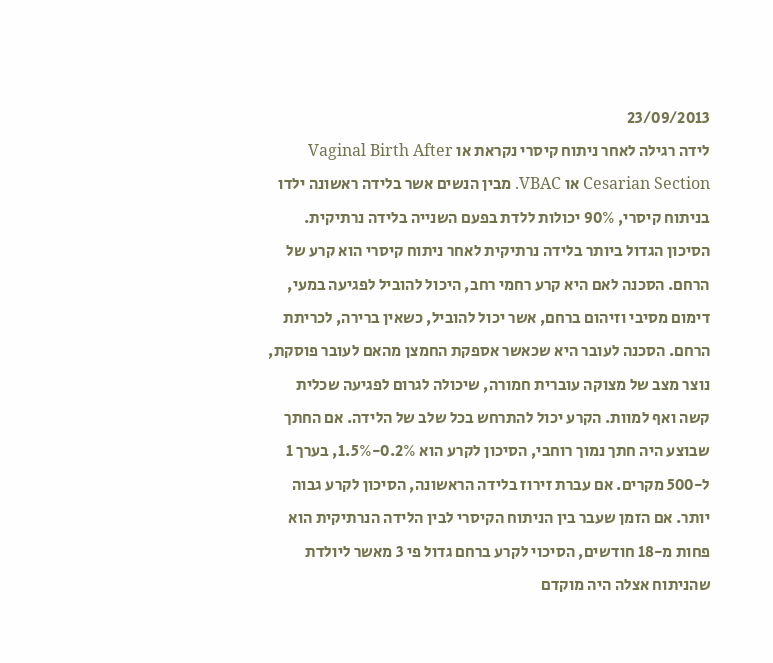23/09/2013
לידה רגילה לאחר ניתוח קיסרי נקראת או Vaginal Birth After Cesarian Section או VBAC. מבין הנשים אשר בלידה ראשונה ילדו בניתוח קיסרי, 90% יכולות ללדת בפעם השנייה בלידה נרתיקית. הסיכון הגדול ביותר בלידה נרתיקית לאחר ניתוח קיסרי הוא קרע של הרחם. הסכנה לאם היא קרע רחמי רחב, היכול להוביל לפגיעה במעי, דימום מסיבי וזיהום ברחם, אשר יכול להוביל, כשאין ברירה, לכריתת הרחם. הסכנה לעובר היא שכאשר אספקת החמצן מהאם לעובר פוסקת, נוצר מצב של מצוקה עוברית חמורה, שיכולה לגרום לפגיעה שכלית קשה ואף למוות. הקרע יכול להתרחש בכל שלב של הלידה. אם החתך שבוצע היה חתך נמוך רוחבי, הסיכון לקרע הוא 0.2%-1.5%, בערך 1 ל-500 מקרים. אם עברת זירוז בלידה הראשונה, הסיכון לקרע גבוה יותר. אם הזמן שעבר בין הניתוח הקיסרי לבין הלידה הנרתיקית הוא פחות מ-18 חודשים, הסיכוי לקרע ברחם גדול פי 3 מאשר ליולדת שהניתוח אצלה היה מוקדם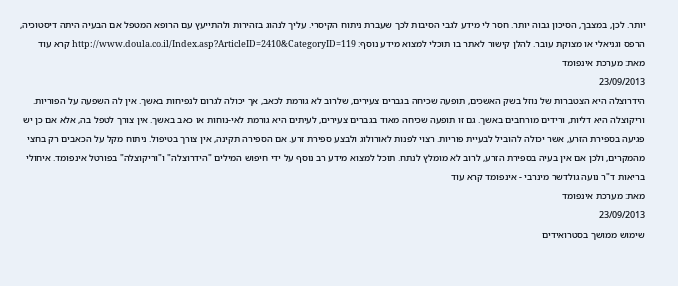יותר. לכן, במצבך, הסיכון גבוה יותר. חסר לי מידע לגבי הסיבות לכך שעברת ניתוח הקיסרי. עליך לנהוג בזהירות ולהתייעץ עם הרופא המטפל אם הבעיה היתה דיסטוכיה, הרפס וגניאלי או מצוקת עובר. להלן קישור לאתר בו תוכלי למצוא מידע נוסף: http://www.doula.co.il/Index.asp?ArticleID=2410&CategoryID=119 קרא עוד
מאת: מערכת אינפומד
23/09/2013
הידרוצלה היא הצטברות של נוזל בשק האשכים, תופעה שכיחה בגברים צעירים, שלרוב לא גורמת לכאב, אך יכולה לגרום לנפיחות באשך. אין לה השפעה על הפוריות. וריקוצלה היא דליות, ורידים מורחבים באשך. גם זו תופעה שכיחה מאוד בגברים צעירים, לעיתים היא גורמת לאי-נוחות או כאב באשך. אין צורך לטפל בה, אלא אם כן יש פגיעה בספירת הזרע, אשר יכולה להוביל לבעיית פוריות. רצוי לפנות לאורולוג ולבצע ספירת זרע. אם הספירה תקינה, אין צורך בטיפול. ניתוח מקל על הכאבים רק בחצי מהמקרים, ולכן אם אין בעיה בספירת הזרע, לרוב לא מומלץ לנתח. תוכל למצוא מידע רב נוסף על ידי חיפוש המילים "הידרוצלה" ו"וריקוצלה" בפורטל אינפומד. איחולי בריאות ד"ר נועה גולדשר מינרבי - אינפומד קרא עוד
מאת: מערכת אינפומד
23/09/2013
שימוש ממושך בסטרואידים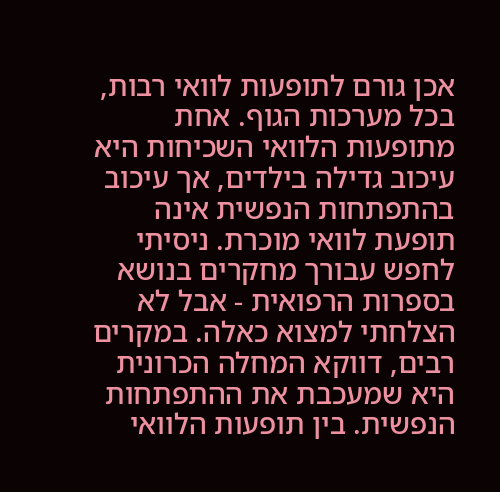אכן גורם לתופעות לוואי רבות, בכל מערכות הגוף. אחת מתופעות הלוואי השכיחות היא עיכוב גדילה בילדים, אך עיכוב בהתפתחות הנפשית אינה תופעת לוואי מוכרת. ניסיתי לחפש עבורך מחקרים בנושא בספרות הרפואית - אבל לא הצלחתי למצוא כאלה. במקרים רבים, דווקא המחלה הכרונית היא שמעכבת את ההתפתחות הנפשית. בין תופעות הלוואי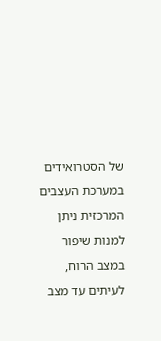של הסטרואידים במערכת העצבים המרכזית ניתן למנות שיפור במצב הרוח, לעיתים עד מצב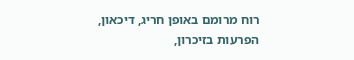רוח מרומם באופן חריג, דיכאון, הפרעות בזיכרון,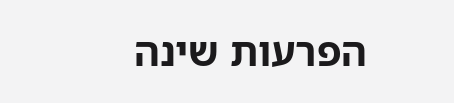הפרעות שינה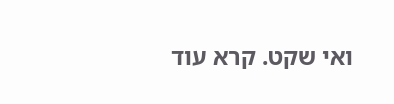ואי שקט. קרא עוד